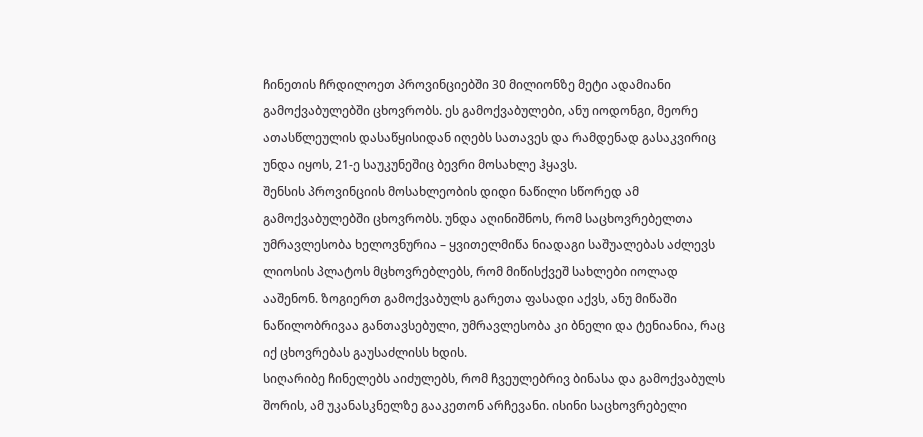ჩინეთის ჩრდილოეთ პროვინციებში 30 მილიონზე მეტი ადამიანი გამოქვაბულებში ცხოვრობს. ეს გამოქვაბულები, ანუ იოდონგი, მეორე ათასწლეულის დასაწყისიდან იღებს სათავეს და რამდენად გასაკვირიც უნდა იყოს, 21-ე საუკუნეშიც ბევრი მოსახლე ჰყავს.
შენსის პროვინციის მოსახლეობის დიდი ნაწილი სწორედ ამ გამოქვაბულებში ცხოვრობს. უნდა აღინიშნოს, რომ საცხოვრებელთა უმრავლესობა ხელოვნურია – ყვითელმიწა ნიადაგი საშუალებას აძლევს ლიოსის პლატოს მცხოვრებლებს, რომ მიწისქვეშ სახლები იოლად ააშენონ. ზოგიერთ გამოქვაბულს გარეთა ფასადი აქვს, ანუ მიწაში ნაწილობრივაა განთავსებული, უმრავლესობა კი ბნელი და ტენიანია, რაც იქ ცხოვრებას გაუსაძლისს ხდის.
სიღარიბე ჩინელებს აიძულებს, რომ ჩვეულებრივ ბინასა და გამოქვაბულს შორის, ამ უკანასკნელზე გააკეთონ არჩევანი. ისინი საცხოვრებელი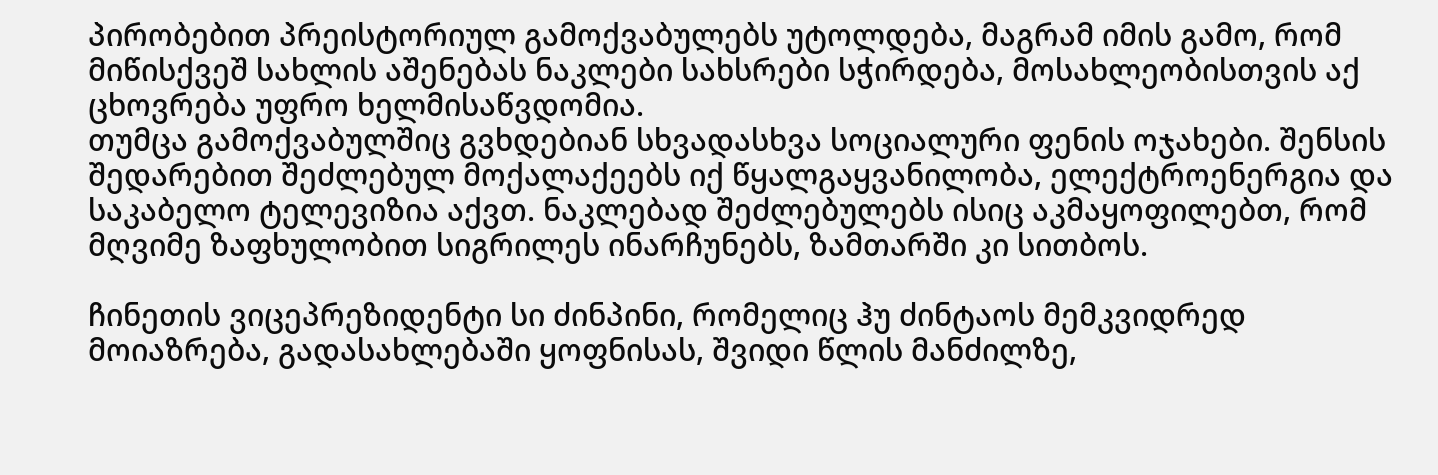პირობებით პრეისტორიულ გამოქვაბულებს უტოლდება, მაგრამ იმის გამო, რომ მიწისქვეშ სახლის აშენებას ნაკლები სახსრები სჭირდება, მოსახლეობისთვის აქ ცხოვრება უფრო ხელმისაწვდომია.
თუმცა გამოქვაბულშიც გვხდებიან სხვადასხვა სოციალური ფენის ოჯახები. შენსის შედარებით შეძლებულ მოქალაქეებს იქ წყალგაყვანილობა, ელექტროენერგია და საკაბელო ტელევიზია აქვთ. ნაკლებად შეძლებულებს ისიც აკმაყოფილებთ, რომ მღვიმე ზაფხულობით სიგრილეს ინარჩუნებს, ზამთარში კი სითბოს.

ჩინეთის ვიცეპრეზიდენტი სი ძინპინი, რომელიც ჰუ ძინტაოს მემკვიდრედ მოიაზრება, გადასახლებაში ყოფნისას, შვიდი წლის მანძილზე,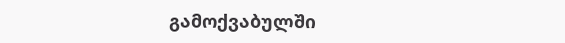გამოქვაბულში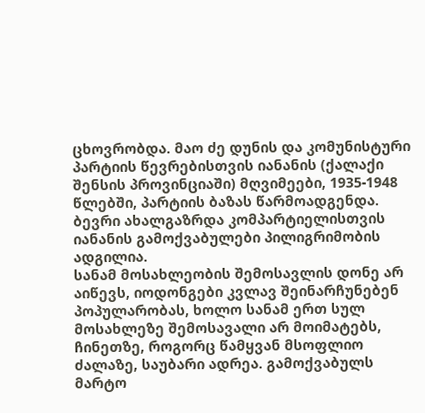ცხოვრობდა. მაო ძე დუნის და კომუნისტური პარტიის წევრებისთვის იანანის (ქალაქი შენსის პროვინციაში) მღვიმეები, 1935-1948 წლებში, პარტიის ბაზას წარმოადგენდა. ბევრი ახალგაზრდა კომპარტიელისთვის იანანის გამოქვაბულები პილიგრიმობის ადგილია.
სანამ მოსახლეობის შემოსავლის დონე არ აიწევს, იოდონგები კვლავ შეინარჩუნებენ პოპულარობას, ხოლო სანამ ერთ სულ მოსახლეზე შემოსავალი არ მოიმატებს, ჩინეთზე, როგორც წამყვან მსოფლიო ძალაზე, საუბარი ადრეა. გამოქვაბულს მარტო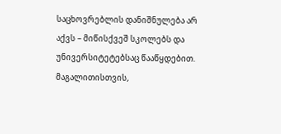საცხოვრებლის დანიშნულება არ აქვს – მიწისქვეშ სკოლებს და უნივერსიტეტებსაც წააწყდებით. მაგალითისთვის,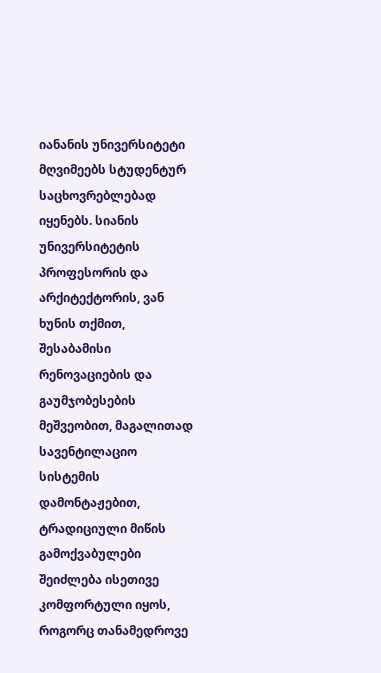იანანის უნივერსიტეტი მღვიმეებს სტუდენტურ საცხოვრებლებად იყენებს. სიანის უნივერსიტეტის პროფესორის და არქიტექტორის, ვან ხუნის თქმით, შესაბამისი რენოვაციების და გაუმჯობესების მეშვეობით, მაგალითად სავენტილაციო სისტემის დამონტაჟებით, ტრადიციული მიწის გამოქვაბულები შეიძლება ისეთივე კომფორტული იყოს, როგორც თანამედროვე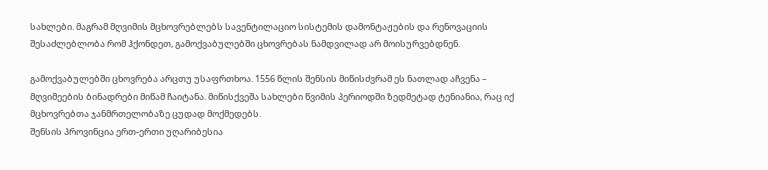სახლები. მაგრამ მღვიმის მცხოვრებლებს სავენტილაციო სისტემის დამონტაჟების და რენოვაციის შესაძლებლობა რომ ჰქონდეთ, გამოქვაბულებში ცხოვრებას ნამდვილად არ მოისურვებდნენ.

გამოქვაბულებში ცხოვრება არცთუ უსაფრთხოა. 1556 წლის შენსის მიწისძვრამ ეს ნათლად აჩვენა – მღვიმეების ბინადრები მიწამ ჩაიტანა. მიწისქვეშა სახლები წვიმის პერიოდში ზედმეტად ტენიანია, რაც იქ მცხოვრებთა ჯანმრთელობაზე ცუდად მოქმედებს.
შენსის პროვინცია ერთ-ერთი უღარიბესია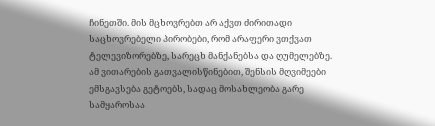ჩინეთში. მის მცხოვრებთ არ აქვთ ძირითადი საცხოვრებელი პირობები, რომ არაფერი ვთქვათ ტელევიზორებზე, სარეცხ მანქანებსა და ღუმელებზე. ამ ვითარების გათვალისწინებით, შენსის მღვიმეები ემსგავსება გეტოებს, სადაც მოსახლეობა გარე სამყაროსაა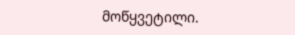მოწყვეტილი.